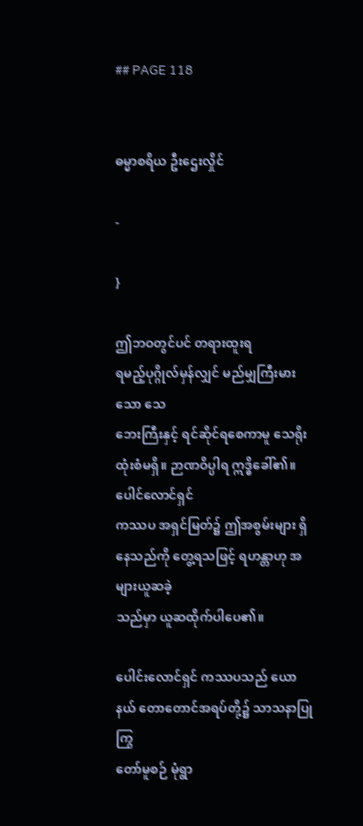## PAGE 118


ဓမ္မာစရိယ ဦးဌေးလှိုင်

-

}

ဤဘဝတွင်ပင် တရားထူးရ
ရမည့်ပုဂ္ဂိုလ်မှန်လျှင် မည်မျှကြီးမားသော သေ
ဘေးကြီးနှင့် ရင်ဆိုင်ရစေကာမူ သေရိုးထုံးစံမရှိ။ ဉာဏဝိပ္ပါရ ဣဒ္ဓိခေါ်၏။ ပေါင်လောင်ရှင်
ကဿပ အရှင်မြတ်၌ ဤအစွမ်းများ ရှိနေသည်ကို တွေ့ရသဖြင့် ရဟန္တာဟု အများယူဆခဲ့
သည်မှာ ယူဆထိုက်ပါပေ၏။

ပေါင်းလောင်ရှင် ကဿပသည် ယောနယ် တောတောင်အရပ်တို့၌ သာသနာပြု ကြွ
တော်မူစဉ် မုံရွာ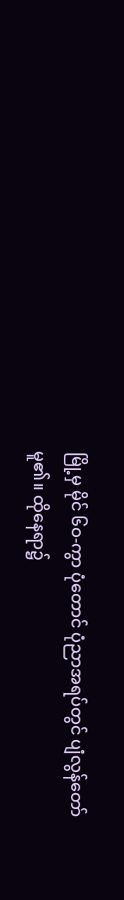မြို့မှ မိုင် ၆ဝ-ကွာ ပုံတောင် ပုံညာအရပ်တွင် ပျံလွန်တော်မူ၏။ ထိုနေရာ၌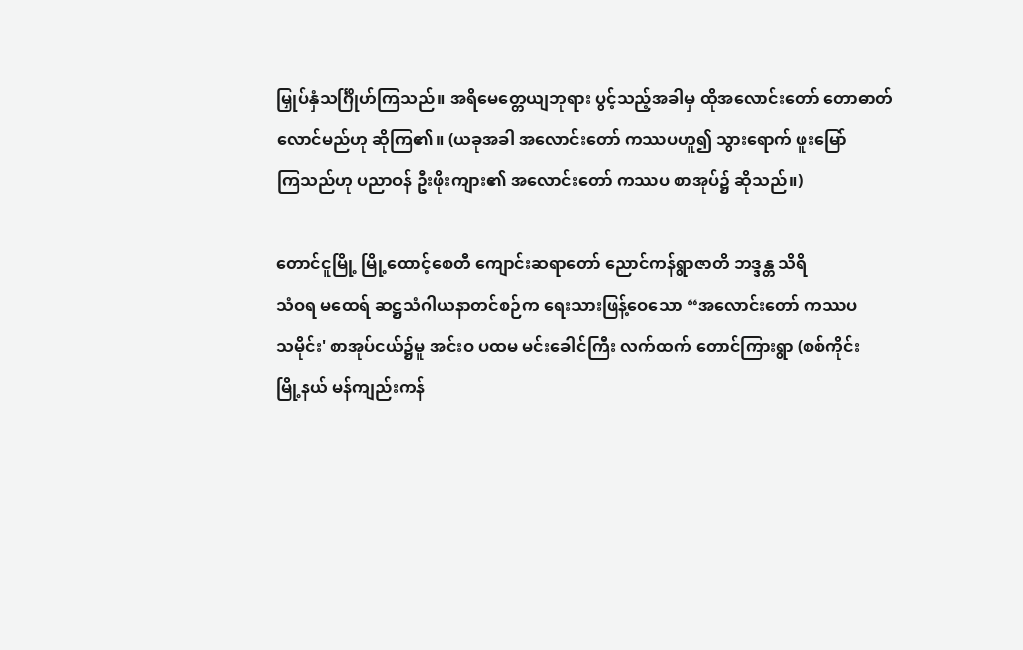မြှုပ်နှံသင်္ဂြိုဟ်ကြသည်။ အရိမေတ္တေယျဘုရား ပွင့်သည့်အခါမှ ထိုအလောင်းတော် တောဓာတ်
လောင်မည်ဟု ဆိုကြ၏။ (ယခုအခါ အလောင်းတော် ကဿပဟူ၍ သွားရောက် ဖူးမြော်
ကြသည်ဟု ပညာဝန် ဦးဖိုးကျား၏ အလောင်းတော် ကဿပ စာအုပ်၌ ဆိုသည်။)

တောင်ငူမြို့ မြို့ထောင့်စေတီ ကျောင်းဆရာတော် ညောင်ကန်ရွာဇာတိ ဘဒ္ဒန္တ သိရိ
သံဝရ မထေရ် ဆဋ္ဌသံဂါယနာတင်စဉ်က ရေးသားဖြန့်ဝေသော “အလောင်းတော် ကဿပ
သမိုင်း' စာအုပ်ငယ်၌မူ အင်းဝ ပထမ မင်းခေါင်ကြီး လက်ထက် တောင်ကြားရွာ (စစ်ကိုင်း
မြို့နယ် မန်ကျည်းကန်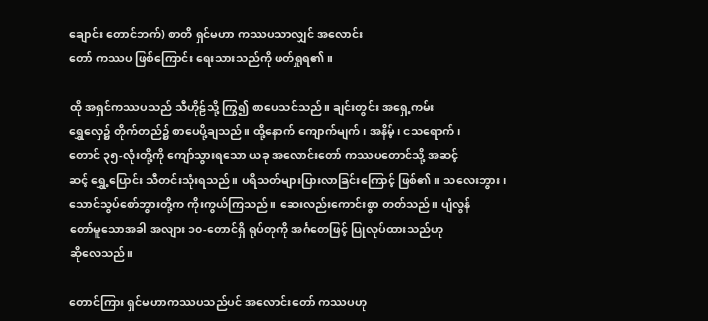ချောင်း တောင်ဘက်) စာတိ ရှင်မဟာ ကဿပသာလျှင် အလောင်း
တော် ကဿပ ဖြစ်ကြောင်း ရေးသားသည်ကို ဖတ်ရှုရ၏။

ထို အရှင်ကဿပသည် သီဟိုဠ်သို့ ကြွ၍ စာပေသင်သည်။ ချင်းတွင်း အရှေ့ကမ်း
ရွှေလှေ၌ တိုက်တည်၌ စာပေပို့ချသည်။ ထို့နောက် ကျောက်မျက်၊ အနိမ့်၊ ငသရောက်၊
တောင် ၃၅-လုံးတို့ကို ကျော်သွားရသော ယခု အလောင်းတော် ကဿပတောင်သို့ အဆင့်
ဆင့် ရွှေ့ပြောင်း သီတင်းသုံးရသည်။ ပရိသတ်များပြားလာခြင်းကြောင့် ဖြစ်၏။ သလေးဘွား၊
သောင်သွပ်စော်ဘွားတို့က ကိုးကွယ်ကြသည်။ ဆေးလည်းကောင်းစွာ တတ်သည်။ ပျံလွန်
တော်မူသောအခါ အလျား ၁၀-တောင်ရှိ ရုပ်တုကို အင်္ဂတေဖြင့် ပြုလုပ်ထားသည်ဟု
ဆိုလေသည်။

တောင်ကြား ရှင်မဟာကဿပသည်ပင် အလောင်းတော် ကဿပဟု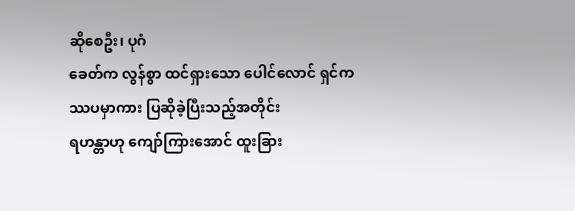ဆိုစေဦး၊ ပုဂံ
ခေတ်က လွန်စွာ ထင်ရှားသော ပေါင်လောင် ရှင်ကဿပမှာကား ပြဆိုခဲ့ပြီးသည့်အတိုင်း
ရဟန္တာဟု ကျော်ကြားအောင် ထူးခြား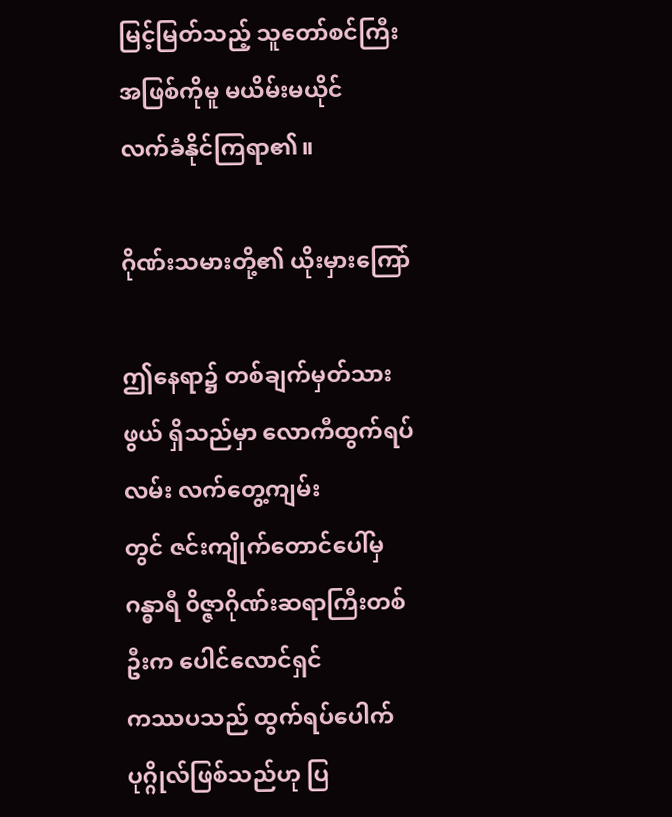မြင့်မြတ်သည့် သူတော်စင်ကြီးအဖြစ်ကိုမူ မယိမ်းမယိုင်
လက်ခံနိုင်ကြရာ၏။

ဂိုဏ်းသမားတို့၏ ယိုးမှားကြော်

ဤနေရာ၌ တစ်ချက်မှတ်သားဖွယ် ရှိသည်မှာ လောကီထွက်ရပ်လမ်း လက်တွေ့ကျမ်း
တွင် ဇင်းကျိုက်တောင်ပေါ်မှ ဂန္ဓာရီ ၀ိဇ္ဇာဂိုဏ်းဆရာကြီးတစ်ဦးက ပေါင်လောင်ရှင်
ကဿပသည် ထွက်ရပ်ပေါက် ပုဂ္ဂိုလ်ဖြစ်သည်ဟု ပြ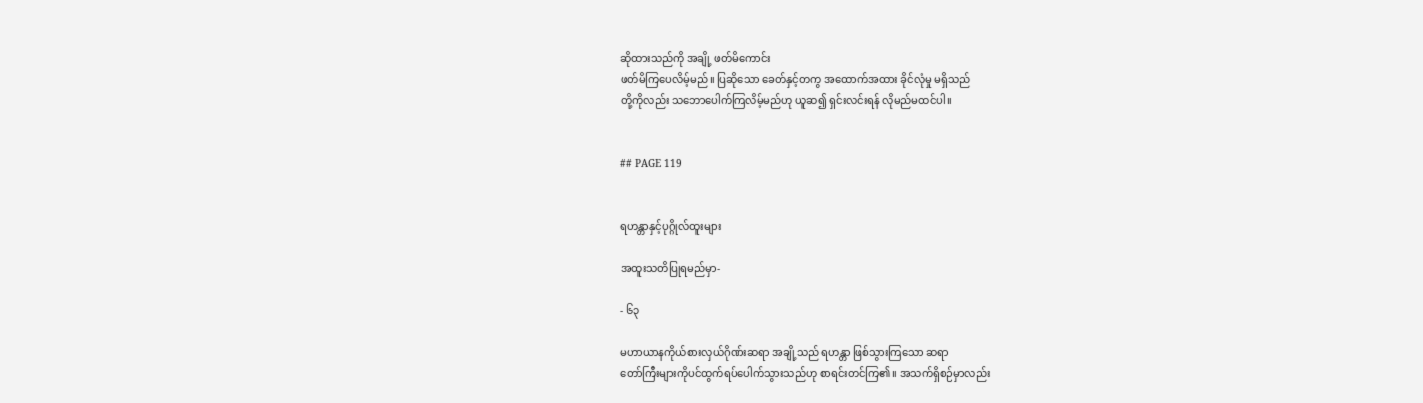ဆိုထားသည်ကို အချို့ ဖတ်မိကောင်း
ဖတ်မိကြပေလိမ့်မည်။ ပြဆိုသော ခေတ်နှင့်တကွ အထောက်အထား ခိုင်လုံမှု မရှိသည်
တို့ကိုလည်း သဘောပေါက်ကြလိမ့်မည်ဟု ယူဆ၍ ရှင်းလင်းရန် လိုမည်မထင်ပါ။


## PAGE 119


ရဟန္တာနှင့်ပုဂ္ဂိုလ်ထူးများ

အထူးသတိပြုရမည်မှာ-

- ၆၃

မဟာယာနကိုယ်စားလှယ်ဂိုဏ်းဆရာ အချို့သည် ရဟန္တာ ဖြစ်သွားကြသော ဆရာ
တော်ကြီးများကိုပင်ထွက်ရပ်ပေါက်သွားသည်ဟု စာရင်းတင်ကြ၏။ အသက်ရှိစဉ်မှာလည်း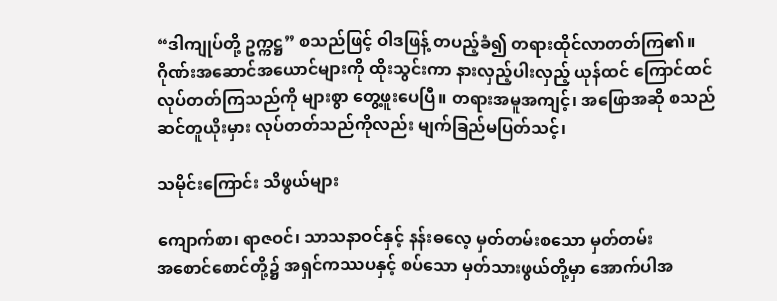“ဒါကျုပ်တို့ ဥက္ကဋ္ဌ” စသည်ဖြင့် ဝါဒဖြန့် တပည့်ခံ၍ တရားထိုင်လာတတ်ကြ၏။
ဂိုဏ်းအဆောင်အယောင်များကို ထိုးသွင်းကာ နားလှည့်ပါးလှည့် ယုန်ထင် ကြောင်ထင်
လုပ်တတ်ကြသည်ကို များစွာ တွေ့ဖူးပေပြီ။ တရားအမူအကျင့်၊ အဖြောအဆို စသည်
ဆင်တူယိုးမှား လုပ်တတ်သည်ကိုလည်း မျက်ခြည်မပြတ်သင့်၊

သမိုင်းကြောင်း သိဖွယ်များ

ကျောက်စာ၊ ရာဇဝင်၊ သာသနာဝင်နှင့် နန်းဓလေ့ မှတ်တမ်းစသော မှတ်တမ်း
အစောင်စောင်တို့၌ အရှင်ကဿပနှင့် စပ်သော မှတ်သားဖွယ်တို့မှာ အောက်ပါအ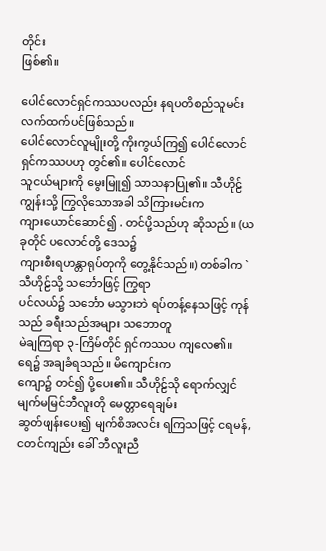တိုင်း
ဖြစ်၏။

ပေါင်လောင်ရှင်ကဿပလည်း နရပတိစည်သူမင်း လက်ထက်ပင်ဖြစ်သည်။
ပေါင်လောင်လူမျိုးတို့ ကိုးကွယ်ကြ၍ ပေါင်လောင်ရှင်ကဿပဟု တွင်၏။ ပေါင်လောင်
သူငယ်များကို မွေးမြူ၍ သာသနာပြု၏။ သီဟိုဠ်ကျွန်းသို့ ကြွလိုသောအခါ သိကြားမင်းက
ကျားယောင်ဆောင်၍ . တင်ပို့သည်ဟု ဆိုသည်။ (ယခုတိုင် ပလောင်တို့ ဒေသ၌
ကျားစီးရဟန္တာရုပ်တုကို တွေ့နိုင်သည်။) တစ်ခါက `သီဟိုဠ်သို့ သင်္ဘောဖြင့် ကြွရာ
ပင်လယ်၌ သင်္ဘော မသွားဘဲ ရပ်တန့်နေသဖြင့် ကုန်သည် ခရီးသည်အများ သဘောတူ
မဲချကြရာ ၃-ကြိမ်တိုင် ရှင်ကဿပ ကျလေ၏။ ရေ၌ အချခံရသည်။ မိကျောင်းက
ကျော၌ တင်၍ ပို့ပေး၏။ သီဟိုဠ်သို ရောက်လျှင် မျက်မမြင်ဘီလူးတို မေတ္တာရေချမ်း
ဆွတ်ဖျန်းပေး၍ မျက်စိအလင်း ရကြသဖြင့် ငရမန်, ငတင်ကျည်း ခေါ် ဘီလူးညီ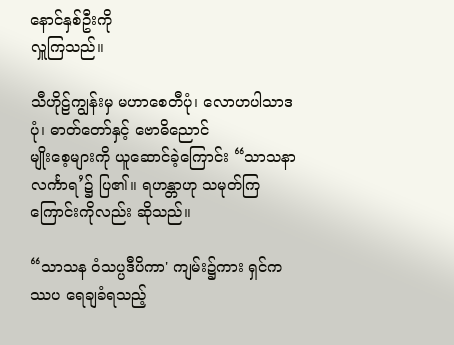နောင်နှစ်ဦးကို
လှူကြသည်။

သီဟိုဠ်ကျွန်းမှ မဟာစေတီပုံ၊ လောဟပါသာဒပုံ၊ ဓာတ်တော်နှင့် ဗောဓိညောင်
မျိုးစေ့များကို ယူဆောင်ခဲ့ကြောင်း “သာသနာလင်္ကာရ’၌ ပြ၏။ ရဟန္တာဟု သမုတ်ကြ
ကြောင်းကိုလည်း ဆိုသည်။

“သာသန ဝံသပ္ပဒီပိကာ' ကျမ်း၌ကား ရှင်ကဿပ ရေချခံရသည့်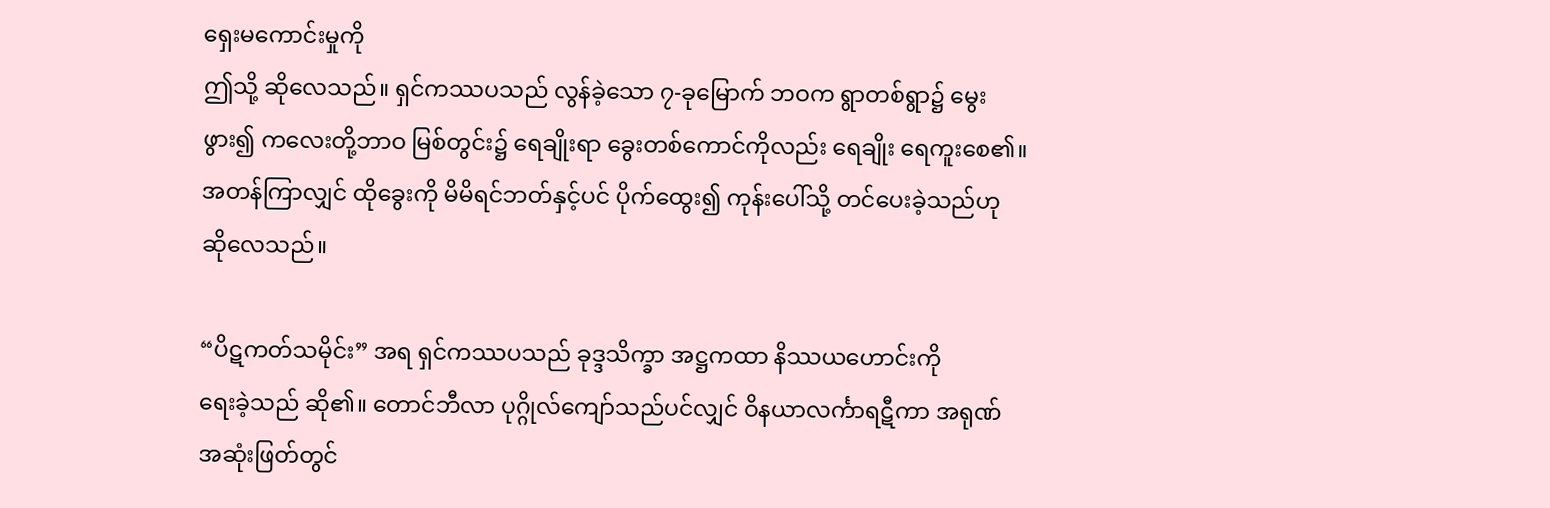ရှေးမကောင်းမှုကို
ဤသို့ ဆိုလေသည်။ ရှင်ကဿပသည် လွန်ခဲ့သော ၇-ခုမြောက် ဘဝက ရွာတစ်ရွာ၌ မွေး
ဖွား၍ ကလေးတို့ဘာဝ မြစ်တွင်း၌ ရေချိုးရာ ခွေးတစ်ကောင်ကိုလည်း ရေချိုး ရေကူးစေ၏။
အတန်ကြာလျှင် ထိုခွေးကို မိမိရင်ဘတ်နှင့်ပင် ပိုက်ထွေး၍ ကုန်းပေါ်သို့ တင်ပေးခဲ့သည်ဟု
ဆိုလေသည်။

“ပိဋကတ်သမိုင်း” အရ ရှင်ကဿပသည် ခုဒ္ဒသိက္ခာ အဋ္ဌကထာ နိဿယဟောင်းကို
ရေးခဲ့သည် ဆို၏။ တောင်ဘီလာ ပုဂ္ဂိုလ်ကျော်သည်ပင်လျှင် ဝိနယာလင်္ကာရဋီကာ အရုဏ်
အဆုံးဖြတ်တွင်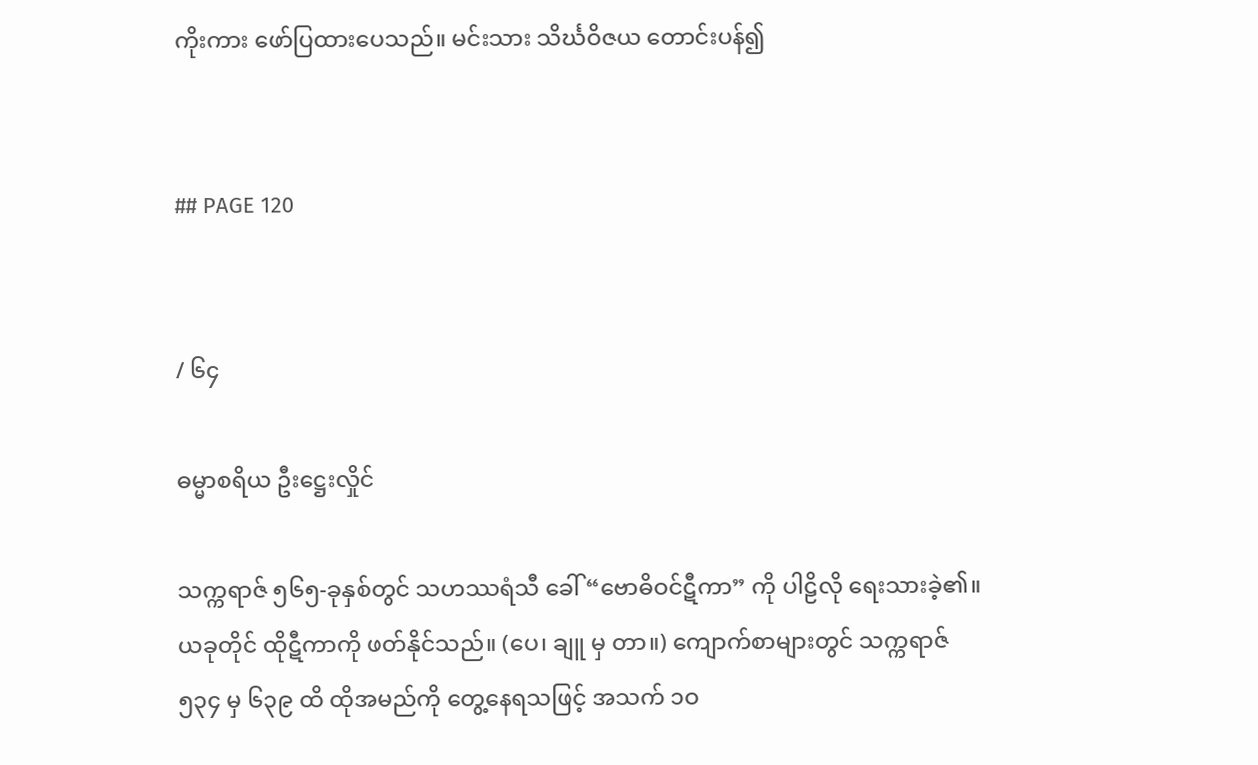ကိုးကား ဖော်ပြထားပေသည်။ မင်းသား သိင်္ဃဝိဇယ တောင်းပန်၍


## PAGE 120


/ ၆၄

ဓမ္မာစရိယ ဦးဋ္ဌေးလှိုင်

သက္ကရာဇ် ၅၆၅-ခုနှစ်တွင် သဟဿရံသီ ခေါ် “ဗောဓိဝင်ဋီကာ” ကို ပါဠိလို ရေးသားခဲ့၏။
ယခုတိုင် ထိုဋီကာကို ဖတ်နိုင်သည်။ (ပေ၊ ချူ မှ တာ။) ကျောက်စာများတွင် သက္ကရာဇ်
၅၃၄ မှ ၆၃၉ ထိ ထိုအမည်ကို တွေ့နေရသဖြင့် အသက် ၁ဝ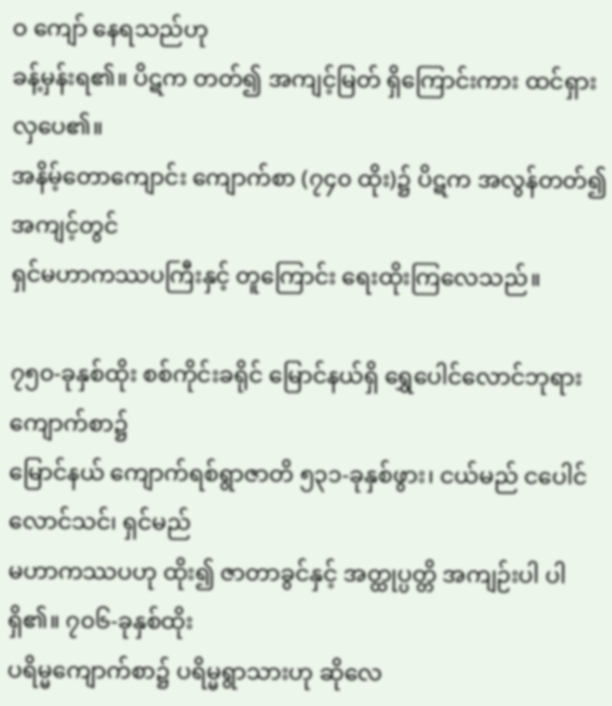ဝ ကျော် နေရသည်ဟု
ခန့်မှန်းရ၏။ ပိဋက တတ်၍ အကျင့်မြတ် ရှိကြောင်းကား ထင်ရှားလှပေ၏။
အနိမ့်တောကျောင်း ကျောက်စာ (၇၄၀ ထိုး)၌ ပိဋက အလွန်တတ်၍ အကျင့်တွင်
ရှင်မဟာကဿပကြီးနှင့် တူကြောင်း ရေးထိုးကြလေသည်။

၇၅၀-ခုနှစ်ထိုး စစ်ကိုင်းခရိုင် မြောင်နယ်ရှိ ရွှေပေါင်လောင်ဘုရားကျောက်စာ၌
မြောင်နယ် ကျောက်ရစ်ရွာဇာတိ ၅၃၁-ခုနှစ်ဖွား၊ ငယ်မည် ငပေါင်လောင်သင်၊ ရှင်မည်
မဟာကဿပဟု ထိုး၍ ဇာတာခွင်နှင့် အတ္ထုပ္ပတ္တိ အကျဉ်းပါ ပါရှိ၏။ ၇၀၆-ခုနှစ်ထိုး
ပရိမ္မကျောက်စာ၌ ပရိမ္မရွာသားဟု ဆိုလေ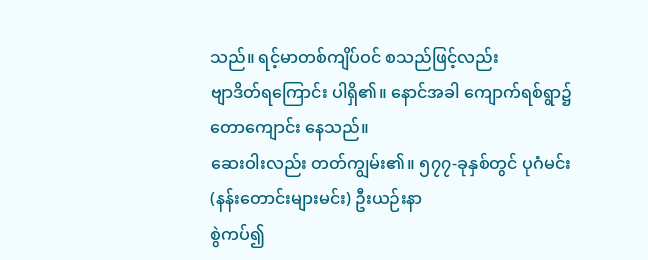သည်။ ရင့်မာတစ်ကျိပ်ဝင် စသည်ဖြင့်လည်း
ဗျာဒိတ်ရကြောင်း ပါရှိ၏။ နောင်အခါ ကျောက်ရစ်ရွာ၌ တောကျောင်း နေသည်။
ဆေးဝါးလည်း တတ်ကျွမ်း၏။ ၅၇၇-ခုနှစ်တွင် ပုဂံမင်း (နန်းတောင်းများမင်း) ဦးယဉ်းနာ
စွဲကပ်၍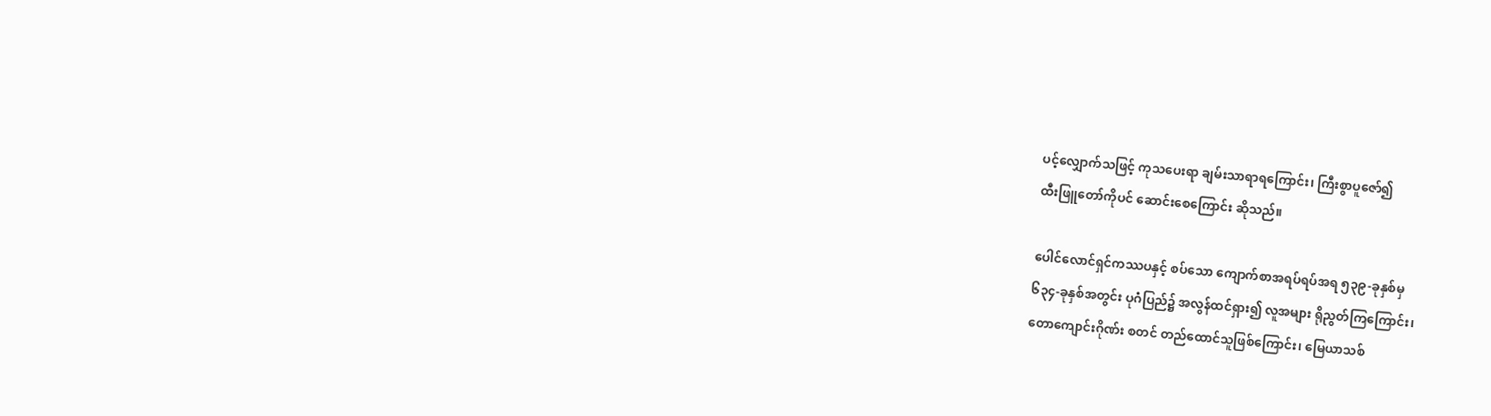ပင့်လျှောက်သဖြင့် ကုသပေးရာ ချမ်းသာရာရကြောင်း၊ ကြီးစွာပူဇော်၍
ထီးဖြူတော်ကိုပင် ဆောင်းစေကြောင်း ဆိုသည်။

ပေါင်လောင်ရှင်ကဿပနှင့် စပ်သော ကျောက်စာအရပ်ရပ်အရ ၅၃၉-ခုနှစ်မှ
၆၃၄-ခုနှစ်အတွင်း ပုဂံပြည်၌ အလွန်ထင်ရှား၍ လူအများ ရိုညွတ်ကြကြောင်း၊
တောကျောင်းဂိုဏ်း စတင် တည်ထောင်သူဖြစ်ကြောင်း၊ မြေယာသစ်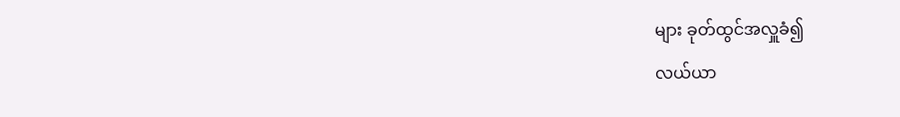များ ခုတ်ထွင်အလှူခံ၍
လယ်ယာ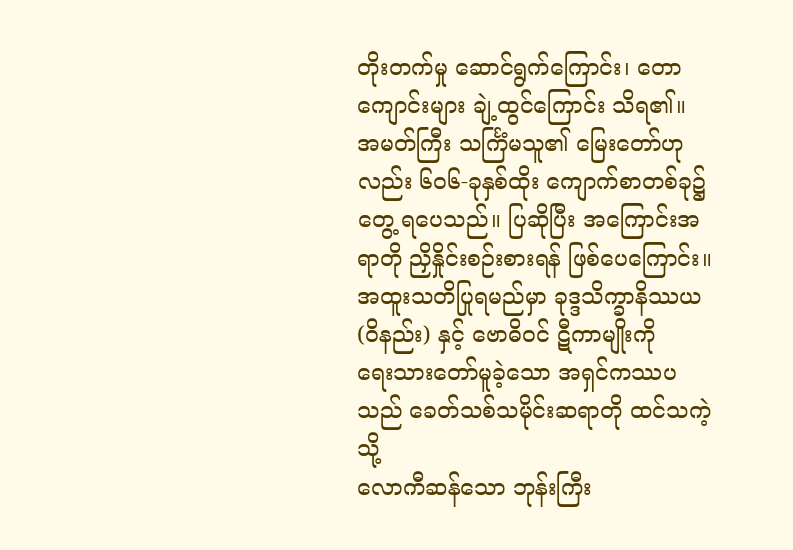တိုးတက်မှု ဆောင်ရွက်ကြောင်း၊ တောကျောင်းများ ချဲ့ထွင်ကြောင်း သိရ၏။
အမတ်ကြီး သင်္ကြံမသူ၏ မြေးတော်ဟုလည်း ၆ဝ၆-ခုနှစ်ထိုး ကျောက်စာတစ်ခု၌
တွေ့ ရပေသည်။ ပြဆိုပြီး အကြောင်းအရာတို ညှိနှိုင်းစဉ်းစားရန် ဖြစ်ပေကြောင်း။
အထူးသတိပြုရမည်မှာ ခုဒ္ဒသိက္ခာနိဿယ (ဝိနည်း) နှင့် ဗောဓိဝင် ဋီကာမျိုးကို
ရေးသားတော်မူခဲ့သော အရှင်ကဿပသည် ခေတ်သစ်သမိုင်းဆရာတို ထင်သကဲ့သို့
လောကီဆန်သော ဘုန်းကြီး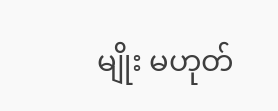မျိုး မဟုတ်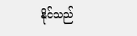နိုင်သည်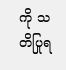ကို သတိပြုရ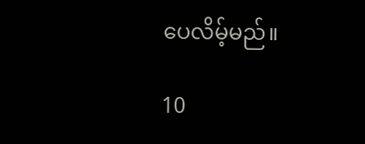ပေလိမ့်မည်။

10